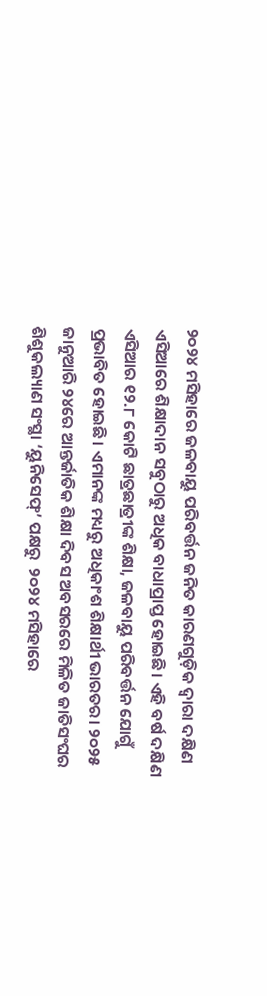୨୦୨୪ ମସିହାରେ ଜଳବାୟୁ ପରିବର୍ତ୍ତନ ଜନିତ କାରଣଗୁଡ଼ିକ ଦ୍ବାରା ଦକ୍ଷିଣ ଏସିଆରେ ଶିକ୍ଷାଦାନ ସବୁଠାରୁ ଅଧିକ ବାଧାପ୍ରାପ୍ତ ହୋଇଛି। ଏହି ବର୍ଷ ଦକ୍ଷିଣ ଏସିଆର ୧୨.୮ କୋଟି ଛାତ୍ରଛାତ୍ରୀଙ୍କ ଶିକ୍ଷା, ଜଳବାୟୁ ପରିବର୍ତ୍ତନ ଯୋଗୁଁ ପ୍ରଭାବିତ ହୋଇଛି। ଏମାନଙ୍କ ମଧ୍ୟରୁ ଅଧିକାଂଶ ଶିକ୍ଷାର୍ଥୀ ଭାରତର। ୨୦୨୫ ଜାନୁଆରି ୨୪ରେ ଆନ୍ତର୍ଜାତିକ ଶିକ୍ଷା ଦିବସ ଅବସରରେ ମିଳିତ ଜାତିସଂଘର ଶିଶୁକଲ୍ୟାଣ ସଂସ୍ଥା ‘ୟୁନିସେଫ୍’ ପକ୍ଷରୁ  ୨୦୨୪ ମସିହାରେ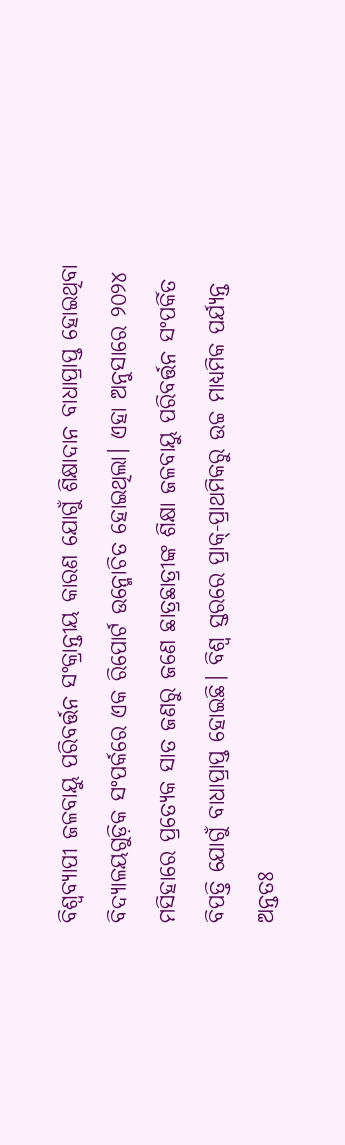ବିଶ୍ବବ୍ୟାପୀ ଜଳବାୟୁ ପରିବର୍ତ୍ତନ ସଂକ୍ରାନ୍ତୀୟ କାରଣ ଯୋଗୁଁ ଶିକ୍ଷାଦାନ ବାଧାପ୍ରାପ୍ତ ହୋଇଥିବା ବିଦ୍ୟାଳୟଗୁଡ଼ିକ ସଂପର୍କରେ ଏକ ରିପୋର୍ଟ ଉନ୍ମୋଚିତ ହୋଇଥିଲା। ଏହା ଅନୁସାରେ ୨୦୨୪ ମସିହାରେ ପ୍ରତ୍ୟେକ ସାତ ଜଣରୁ ଜ‌ଣେ ଛାତ୍ରଛାତ୍ରୀଙ୍କ ଶିକ୍ଷା ଜଳବାୟୁ ପରିବର୍ତ୍ତନ ସଂପର୍କିତ ବିପତ୍ତି ଯୋଗୁଁ ବାଧାପ୍ରାପ୍ତ ହୋଇଛି। ବିଶ୍ବ ସ୍ତରରେ ପ୍ରାକ୍-ପ୍ରାଥମିକରୁ ଉଚ୍ଚ ମାଧ୍ୟମିକ ପର୍ଯ୍ୟନ୍ତ ଅନ୍ତତଃ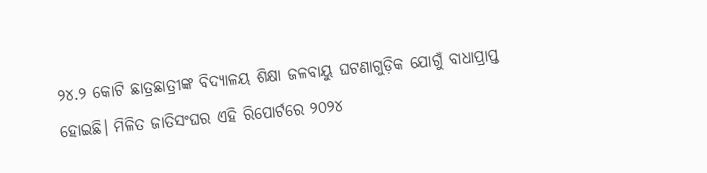୨୪.୨ କୋଟି ଛାତ୍ରଛାତ୍ରୀଙ୍କ ବିଦ୍ୟାଳୟ ଶିକ୍ଷା ଜଳବାୟୁ ଘଟଣାଗୁଡ଼ିକ ଯୋଗୁଁ ବାଧାପ୍ରାପ୍ତ ହୋଇଛି। ମିଳିତ ଜାତିସଂଘର ଏହି ରିପୋର୍ଟରେ ୨୦୨୪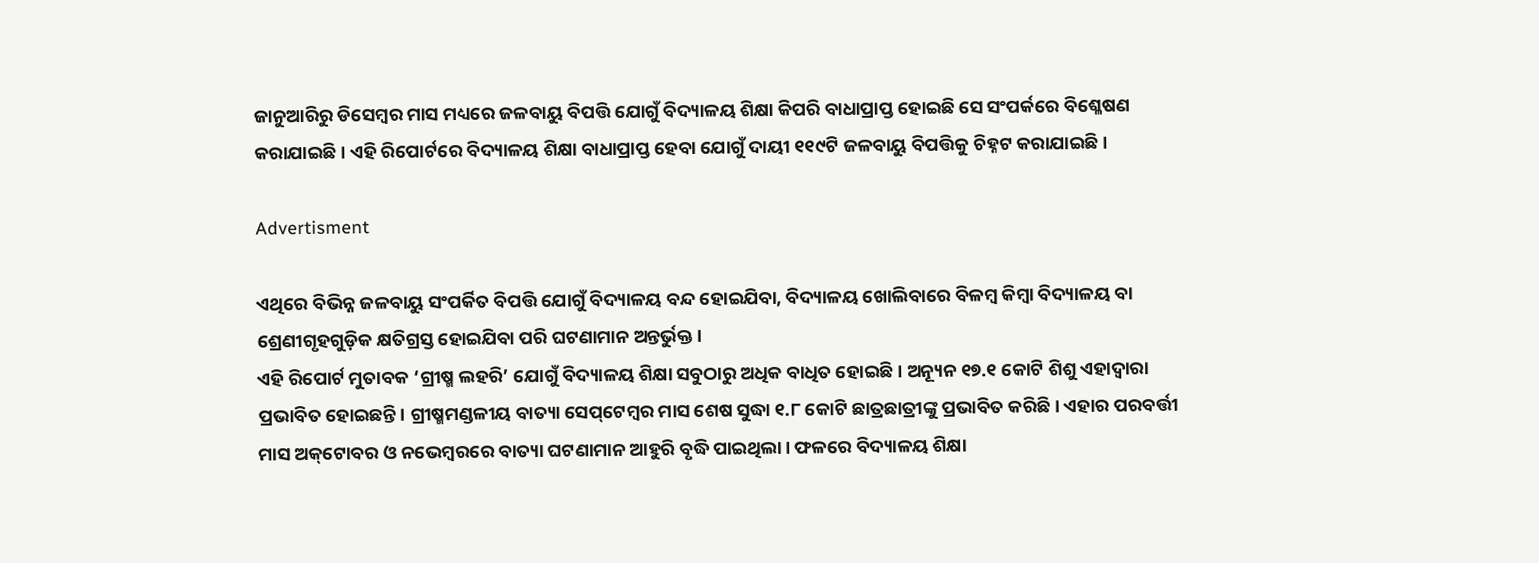ଜାନୁଆରିରୁ ଡିସେମ୍ବର ମାସ ମଧ୍ୟରେ ଜଳବାୟୁ ବିପତ୍ତି ଯୋଗୁଁ ବିଦ୍ୟାଳୟ ଶିକ୍ଷା କିପରି ବାଧାପ୍ରାପ୍ତ ହୋଇଛି ସେ ସଂପର୍କରେ ବିଶ୍ଳେଷଣ କରାଯାଇଛି। ଏହି ରିପୋର୍ଟରେ ବିଦ୍ୟାଳୟ ଶିକ୍ଷା ବାଧାପ୍ରାପ୍ତ ହେବା ଯୋଗୁଁ ଦାୟୀ ୧୧୯ଟି ଜଳବାୟୁ ବିପତ୍ତିକୁ ଚିହ୍ନଟ କରାଯାଇଛି।

Advertisment

ଏଥିରେ ବିଭିନ୍ନ ଜଳବାୟୁ ସଂପର୍କିତ ବିପତ୍ତି ଯୋଗୁଁ ବିଦ୍ୟାଳୟ ବନ୍ଦ ହୋଇଯିବା, ବିଦ୍ୟାଳୟ ଖୋଲିବାରେ ବିଳମ୍ବ କିମ୍ବା ବିଦ୍ୟାଳୟ ବା ଶ୍ରେଣୀଗୃହଗୁଡ଼ିକ କ୍ଷତିଗ୍ରସ୍ତ ହୋଇଯିବା ପରି ଘଟଣାମାନ ଅନ୍ତର୍ଭୁକ୍ତ।
ଏହି ରିପୋର୍ଟ ମୁତାବକ ‘ଗ୍ରୀଷ୍ମ ଲହରି’ ଯୋଗୁଁ ବିଦ୍ୟାଳୟ ଶିକ୍ଷା ସବୁଠାରୁ ଅଧିକ ବାଧିତ ହୋଇଛି। ଅନ୍ୟୂନ ୧୭.୧ କୋଟି ଶିଶୁ ଏହାଦ୍ବାରା ପ୍ରଭାବିତ ହୋଇଛନ୍ତି। ଗ୍ରୀଷ୍ମମଣ୍ଡଳୀୟ ବାତ୍ୟା ସେପ୍‌ଟେମ୍ବର ମାସ ଶେଷ ସୁଦ୍ଧା ୧.୮ କୋଟି ଛାତ୍ରଛାତ୍ରୀଙ୍କୁ ପ୍ରଭାବିତ କରିଛି। ଏହାର ପରବର୍ତ୍ତୀ ମାସ ଅକ୍‌ଟୋବର ଓ ନଭେମ୍ବରରେ ବାତ୍ୟା ଘଟଣାମାନ ଆହୁରି ବୃଦ୍ଧି ପାଇଥିଲା। ଫଳରେ ବିଦ୍ୟାଳୟ ଶିକ୍ଷା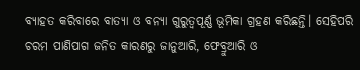ବ୍ୟାହତ କରିବାରେ ବାତ୍ୟା ଓ ବନ୍ୟା ଗୁରୁତ୍ବପୂର୍ଣ୍ଣ ଭୂମିକା ଗ୍ରହଣ କରିଛନ୍ତି। ସେହିପରି ଚରମ ପାଣିପାଗ ଜନିତ କାରଣରୁ ଜାନୁଆରି, ଫେବ୍ରୁଆରି ଓ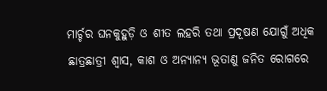ମାର୍ଚ୍ଚର ଘନକୁହୁଡ଼ି ଓ ଶୀତ ଲହରି ତଥା ପ୍ରଦୂଷଣ ଯୋଗୁଁ ଅଧିକ ଛାତ୍ରଛାତ୍ରୀ ଶ୍ବାସ, କାଶ ଓ ଅନ୍ୟାନ୍ୟ ଭୂତାଣୁ ଜନିତ ରୋଗରେ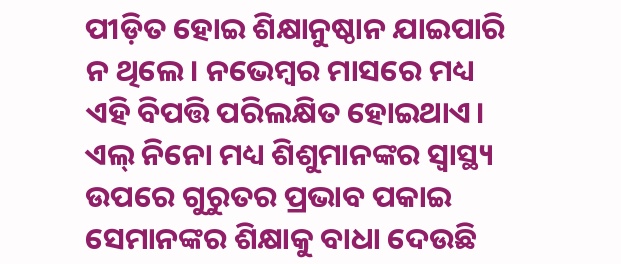ପୀଡ଼ିତ ହୋଇ ଶିକ୍ଷାନୁଷ୍ଠାନ ଯାଇପାରି ନ ଥିଲେ। ନଭେମ୍ବର ମାସରେ ମଧ୍ୟ ଏହି ବିପତ୍ତି ପରିଲକ୍ଷିତ ହୋଇଥାଏ। ଏଲ୍ ନିନୋ ମଧ୍ୟ ଶିଶୁମାନଙ୍କର ସ୍ବାସ୍ଥ୍ୟ ଉପରେ ଗୁରୁତର ପ୍ରଭାବ ପକାଇ ସେମାନଙ୍କର ଶିକ୍ଷାକୁ ବାଧା ଦେଉଛି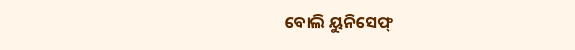ବୋଲି ୟୁନିସେଫ୍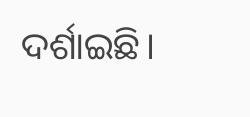ଦର୍ଶାଇଛି।